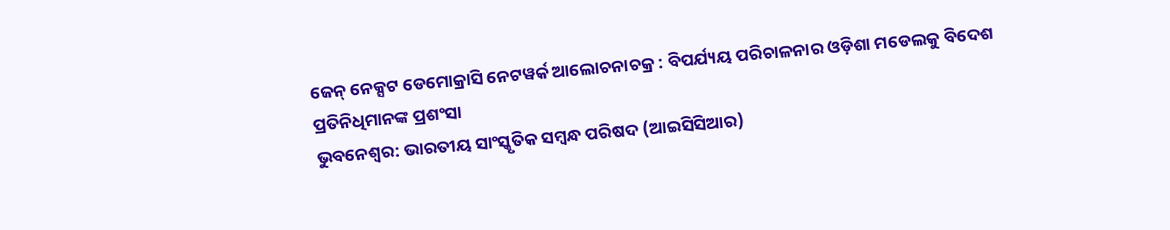ଜେନ୍ ନେକ୍ସଟ ଡେମୋକ୍ରାସି ନେଟୱର୍କ ଆଲୋଚନାଚକ୍ର : ବିପର୍ଯ୍ୟୟ ପରିଚାଳନାର ଓଡ଼ିଶା ମଡେଲକୁ ବିଦେଶ ପ୍ରତିନିଧିମାନଙ୍କ ପ୍ରଶଂସା
ଭୁବନେଶ୍ବର: ଭାରତୀୟ ସାଂସ୍କୃତିକ ସମ୍ବନ୍ଧ ପରିଷଦ (ଆଇସିସିଆର)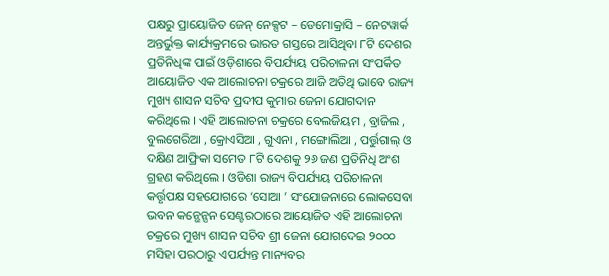ପକ୍ଷରୁ ପ୍ରାୟୋଜିତ ଜେନ୍ ନେକ୍ସଟ – ଡେମୋକ୍ରାସି – ନେଟୱାର୍କ ଅନ୍ତର୍ଭୁକ୍ତ କାର୍ଯ୍ୟକ୍ରମରେ ଭାରତ ଗସ୍ତରେ ଆସିଥିବା ୮ଟି ଦେଶର ପ୍ରତିନିଧିଙ୍କ ପାଇଁ ଓଡ଼ିଶାରେ ବିପର୍ଯ୍ୟୟ ପରିଚାଳନା ସଂପର୍କିତ ଆୟୋଜିତ ଏକ ଆଲୋଚନା ଚକ୍ରରେ ଆଜି ଅତିଥି ଭାବେ ରାଜ୍ୟ ମୁଖ୍ୟ ଶାସନ ସଚିବ ପ୍ରଦୀପ କୁମାର ଜେନା ଯୋଗଦାନ କରିଥିଲେ । ଏହି ଆଲୋଚନା ଚକ୍ରରେ ବେଲଜିୟମ , ବ୍ରାଜିଲ , ବୁଲଗେରିଆ , କ୍ରୋଏସିଆ , ଗୁଏନା , ମଙ୍ଗୋଲିଆ , ପର୍ତ୍ତୁଗାଲ୍ ଓ ଦକ୍ଷିଣ ଆଫ୍ରିକା ସମେତ ୮ଟି ଦେଶକୁ ୨୬ ଜଣ ପ୍ରତିନିଧି ଅଂଶ ଗ୍ରହଣ କରିଥିଲେ । ଓଡିଶା ରାଜ୍ୟ ବିପର୍ଯ୍ୟୟ ପରିଚାଳନା କର୍ତ୍ତୃପକ୍ଷ ସହଯୋଗରେ ‘ସୋଆ ’ ସଂଯୋଜନାରେ ଲୋକସେବା ଭବନ କନ୍ଭେନ୍ସନ ସେଣ୍ଟରଠାରେ ଆୟୋଜିତ ଏହି ଆଲୋଚନା ଚକ୍ରରେ ମୁଖ୍ୟ ଶାସନ ସଚିବ ଶ୍ରୀ ଜେନା ଯୋଗଦେଇ ୨୦୦୦ ମସିହା ପରଠାରୁ ଏପର୍ଯ୍ୟନ୍ତ ମାନ୍ୟବର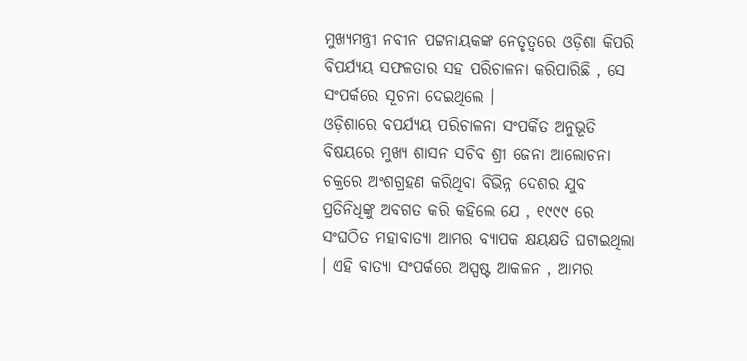ମୁଖ୍ୟମନ୍ତ୍ରୀ ନବୀନ ପଟ୍ଟନାୟକଙ୍କ ନେତୃତ୍ବରେ ଓଡ଼ିଶା କିପରି ବିପର୍ଯ୍ୟୟ ସଫଳତାର ସହ ପରିଚାଳନା କରିପାରିଛି , ସେ ସଂପର୍କରେ ସୂଚନା ଦେଇଥିଲେ ।
ଓଡ଼ିଶାରେ ବପର୍ଯ୍ୟୟ ପରିଚାଳନା ସଂପର୍କିତ ଅନୁଭୂତି ବିଷୟରେ ମୁଖ୍ୟ ଶାସନ ସଚିବ ଶ୍ରୀ ଜେନା ଆଲୋଚନା ଚକ୍ରରେ ଅଂଶଗ୍ରହଣ କରିଥିବା ବିଭିନ୍ନ ଦେଶର ଯୁବ ପ୍ରତିନିଧିଙ୍କୁ ଅବଗତ କରି କହିଲେ ଯେ , ୧୯୯୯ ରେ ସଂଘଠିତ ମହାବାତ୍ୟା ଆମର ବ୍ୟାପକ କ୍ଷୟକ୍ଷତି ଘଟାଇଥିଲା । ଏହି ବାତ୍ୟା ସଂପର୍କରେ ଅସ୍ପଷ୍ଟ ଆକଳନ , ଆମର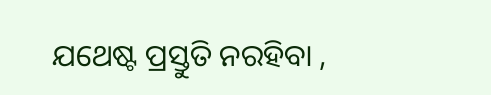ଯଥେଷ୍ଟ ପ୍ରସ୍ତୁତି ନରହିବା ,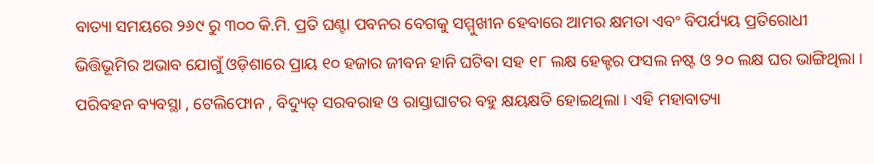ବାତ୍ୟା ସମୟରେ ୨୬୯ ରୁ ୩୦୦ କି.ମି. ପ୍ରତି ଘଣ୍ଟା ପବନର ବେଗକୁ ସମ୍ମୁଖୀନ ହେବାରେ ଆମର କ୍ଷମତା ଏବଂ ବିପର୍ଯ୍ୟୟ ପ୍ରତିରୋଧୀ ଭିତ୍ତିଭୂମିର ଅଭାବ ଯୋଗୁଁ ଓଡ଼ିଶାରେ ପ୍ରାୟ ୧୦ ହଜାର ଜୀବନ ହାନି ଘଟିବା ସହ ୧୮ ଲକ୍ଷ ହେକ୍ଟର ଫସଲ ନଷ୍ଟ ଓ ୨୦ ଲକ୍ଷ ଘର ଭାଙ୍ଗିଥିଲା । ପରିବହନ ବ୍ୟବସ୍ଥା , ଟେଲିଫୋନ , ବିଦ୍ୟୁତ୍ ସରବରାହ ଓ ରାସ୍ତାଘାଟର ବହୁ କ୍ଷୟକ୍ଷତି ହୋଇଥିଲା । ଏହି ମହାବାତ୍ୟା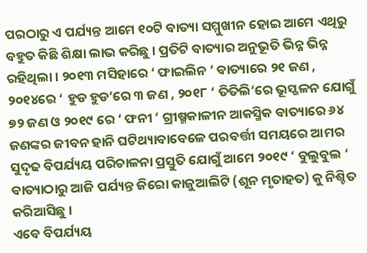ପରଠାରୁ ଏ ପର୍ଯ୍ୟନ୍ତ ଆମେ ୧୦ଟି ବାତ୍ୟା ସମ୍ମୁଖୀନ ହୋଇ ଆମେ ଏଥିରୁ ବହୁତ କିଛି ଶିକ୍ଷା ଲାଭ କରିଛୁ । ପ୍ରତିଟି ବାତ୍ୟାର ଅନୁଭୂତି ଭିନ୍ନ ଭିନ୍ନ ରହିଥିଲା । ୨୦୧୩ ମସିହାରେ ‘ ଫାଇଲିନ ’ ବାତ୍ୟାରେ ୨୧ ଜଣ , ୨୦୧୪ରେ ‘ ହୁଡ ହୁଡ’ରେ ୩ ଜଣ , ୨୦୧୮ ‘ ତିତିଲି’ରେ ଭୂସ୍ଖଳନ ଯୋଗୁଁ ୭୨ ଜଣ ଓ ୨୦୧୯ ରେ ‘ ଫନୀ ’ ଗ୍ରୀଷ୍ମକାଳୀନ ଆକସ୍ମିକ ବାତ୍ୟାରେ ୬୪ ଜଣଙ୍କର ଜୀବନ ହାନି ଘଟିଥ୍ୟାବାବେଳେ ପରବର୍ତ୍ତୀ ସମୟରେ ଆମର ସୁଦୃଢ ବିପର୍ଯ୍ୟୟ ପରିଚାଳନା ପ୍ରସ୍ତୁତି ଯୋଗୁଁ ଆମେ ୨୦୧୯ ‘ ବୁଲୁବୁଲ ’ ବାତ୍ୟାଠାରୁ ଆଜି ପର୍ଯ୍ୟନ୍ତ ଜିରୋ କାଜୁଆଲିଟି (ଶୂନ ମୃତାହତ) କୁ ନିଶ୍ଚିତ କରିଆସିଛୁ ।
ଏବେ ବିପର୍ଯ୍ୟୟ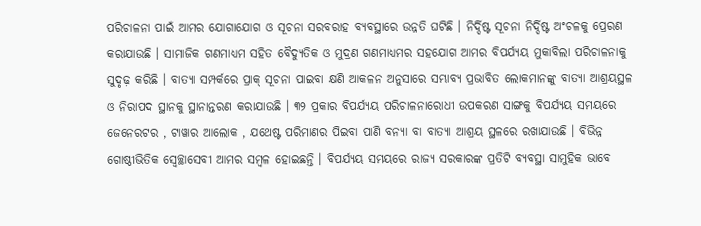ପରିଚାଳନା ପାଇଁ ଆମର ଯୋଗାଯୋଗ ଓ ସୂଚନା ସରବରାହ ବ୍ୟବସ୍ଥାରେ ଉନ୍ନତି ଘଟିଛି । ନିର୍ଦ୍ଦିଷ୍ଟ ସୂଚନା ନିର୍ଦ୍ଦିଷ୍ଟ ଅଂଚଳକୁ ପ୍ରେରଣ କରାଯାଉଛି । ସାମାଜିକ ଗଣମାଧ୍ଯମ ସହିତ ବୈଦ୍ୟୁତିକ ଓ ମୁଦ୍ରଣ ଗଣମାଧ୍ୟମର ସହଯୋଗ ଆମର ବିପର୍ଯ୍ୟୟ ମୁକାବିଲା ପରିଚାଳନାକୁ ସୁଦୃଢ଼ କରିଛି । ବାତ୍ୟା ସମ୍ପର୍କରେ ପ୍ରାକ୍ ସୂଚନା ପାଇବା କ୍ଷଣି ଆକଳନ ଅନୁସାରେ ସମ୍ଭାବ୍ୟ ପ୍ରଭାବିତ ଲୋକମାନଙ୍କୁ ବାତ୍ୟା ଆଶ୍ରୟସ୍ଥଳ ଓ ନିରାପଦ ସ୍ଥାନକୁ ସ୍ଥାନାନ୍ତରଣ କରାଯାଉଛି । ୩୨ ପ୍ରକାର ବିପର୍ଯ୍ୟୟ ପରିଚାଳନାରୋଧୀ ଉପକରଣ ସାଙ୍ଗକୁ ବିପର୍ଯ୍ୟୟ ସମୟରେ ଜେନେରଟର , ଟାୱାର ଆଲୋକ , ଯଥେଷ୍ଟ ପରିମାଣର ପିଇବା ପାଣି ବନ୍ୟା ବା ବାତ୍ୟା ଆଶ୍ରୟ ସ୍ଥଳରେ ରଖାଯାଉଛି । ବିଭିନ୍ନ ଗୋଷ୍ଠୀଭିତିକ ସ୍ଵେଚ୍ଛାସେବୀ ଆମର ସମ୍ବଳ ହୋଇଛନ୍ତି । ବିପର୍ଯ୍ୟୟ ସମୟରେ ରାଜ୍ୟ ସରକାରଙ୍କ ପ୍ରତିଟି ବ୍ୟବସ୍ଥା ସାମୁହିକ ଭାବେ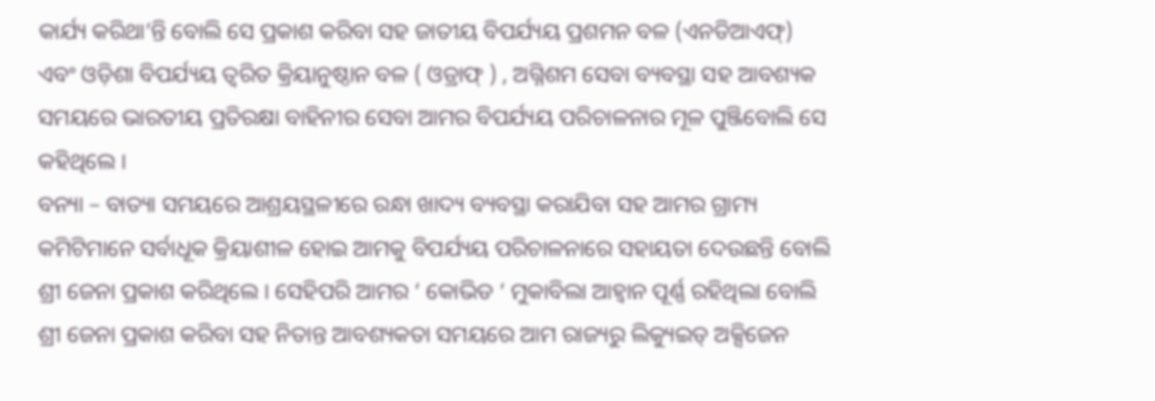କାର୍ଯ୍ୟ କରିଥା’ନ୍ତି ବୋଲି ସେ ପ୍ରକାଶ କରିବା ସହ ଜାତୀୟ ବିପର୍ଯ୍ୟୟ ପ୍ରଶମନ ବଳ (ଏନଡିଆଏଫ୍) ଏବଂ ଓଡ଼ିଶା ବିପର୍ଯ୍ୟୟ ତ୍ବରିତ କ୍ରିୟାନୁଷ୍ଠାନ ବଳ ( ଓଡ୍ରାଫ୍ ) , ଅଗ୍ନିଶମ ସେବା ବ୍ୟବସ୍ଥା ସହ ଆବଶ୍ୟକ ସମୟରେ ଭାରତୀୟ ପ୍ରତିରକ୍ଷା ବାହିନୀର ସେବା ଆମର ବିପର୍ଯ୍ୟୟ ପରିଚାଳନାର ମୂଳ ପୁଞ୍ଜିବୋଲି ସେ କହିଥିଲେ ।
ବନ୍ୟା – ବାତ୍ୟା ସମୟରେ ଆଶ୍ରୟସ୍ଥଳୀରେ ରନ୍ଧା ଖାଦ୍ୟ ବ୍ୟବସ୍ଥା କରାଯିବା ସହ ଆମର ଗ୍ରାମ୍ୟ କମିଟିମାନେ ସର୍ବାଧୂକ କ୍ରିୟାଶୀଳ ହୋଇ ଆମକୁ ବିପର୍ଯ୍ୟୟ ପରିଚାଳନାରେ ସହାୟତା ଦେଉଛନ୍ତି ବୋଲି ଶ୍ରୀ ଜେନା ପ୍ରକାଶ କରିଥିଲେ । ସେହିପରି ଆମର ‘ କୋଭିଡ ‘ ମୁକାବିଲା ଆହ୍ଵାନ ପୂର୍ଣ୍ଣ ରହିଥିଲା ବୋଲି ଶ୍ରୀ ଜେନା ପ୍ରକାଶ କରିବା ସହ ନିତାନ୍ତ ଆବଶ୍ୟକତା ସମୟରେ ଆମ ରାଜ୍ୟରୁ ଲିକ୍ୟୁଇଡ୍ ଅକ୍ସିଜେନ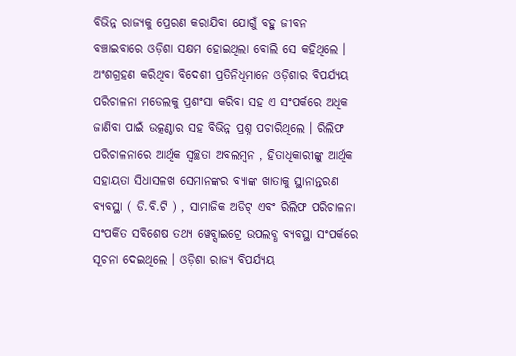ବିଭିନ୍ନ ରାଜ୍ୟକୁ ପ୍ରେରଣ କରାଯିବା ଯୋଗୁଁ ବହୁ ଜୀବନ ବଞ୍ଚାଇବାରେ ଓଡ଼ିଶା ସକ୍ଷମ ହୋଇଥିଲା ବୋଲି ସେ କହିଥିଲେ ।
ଅଂଶଗ୍ରହଣ କରିଥିବା ବିଦେଶୀ ପ୍ରତିନିଧିମାନେ ଓଡ଼ିଶାର ବିପର୍ଯ୍ୟୟ ପରିଚାଳନା ମଡେଲକୁ ପ୍ରଶଂସା କରିବା ସହ ଏ ସଂପର୍କରେ ଅଧିକ ଜାଣିବା ପାଇଁ ଉତ୍କଣ୍ଠାର ସହ ବିଭିନ୍ନ ପ୍ରଶ୍ନ ପଚାରିଥିଲେ । ରିଲିଫ ପରିଚାଳନାରେ ଆର୍ଥିକ ସ୍ବଚ୍ଛତା ଅବଲମ୍ବନ , ହିତାଧିକାରୀଙ୍କୁ ଆର୍ଥିକ ସହାୟତା ସିଧାସଳଖ ସେମାନଙ୍କର ବ୍ୟାଙ୍କ ଖାତାକୁ ସ୍ଥାନାନ୍ତରଣ ବ୍ୟବସ୍ଥା ( ଡି.ବି.ଟି ) , ସାମାଜିକ ଅଡିଟ୍ ଏବଂ ରିଲିଫ ପରିଚାଳନା ସଂପର୍କିତ ସବିଶେଷ ତଥ୍ୟ ୱେବ୍ସାଇଟ୍ରେ ଉପଲବ୍ଧ ବ୍ୟବସ୍ଥା ସଂପର୍କରେ ସୂଚନା ଦେଇଥିଲେ । ଓଡ଼ିଶା ରାଜ୍ୟ ବିପର୍ଯ୍ୟୟ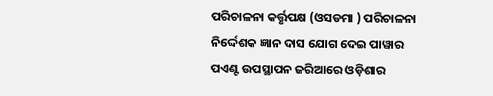ପରିଚାଳନା କର୍ତ୍ତୃପକ୍ଷ (ଓସଡମା ) ପରିଚାଳନା ନିର୍ଦ୍ଦେଶକ ଜ୍ଞାନ ଦାସ ଯୋଗ ଦେଇ ପାୱାର ପଏଣ୍ଟ ଉପସ୍ଥାପନ ଜରିଆରେ ଓଡ଼ିଶାର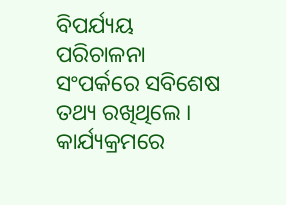ବିପର୍ଯ୍ୟୟ ପରିଚାଳନା ସଂପର୍କରେ ସବିଶେଷ ତଥ୍ୟ ରଖିଥିଲେ । କାର୍ଯ୍ୟକ୍ରମରେ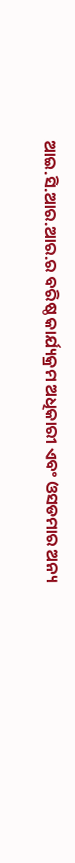ଆଇ.ସି.ଆର.ଆର.ର ବରିଷ୍ଠ କାର୍ଯ୍ୟକ୍ରମ ଅଧିକାରୀ ଏବଂ ଓସଡମାର ଅନ୍ୟ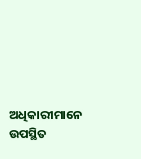ଅଧିକାରୀମାନେ ଉପସ୍ଥିତ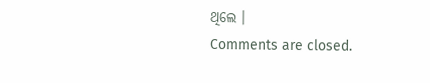ଥିଲେ ।
Comments are closed.